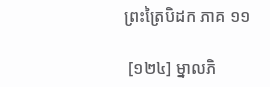ព្រះត្រៃបិដក ភាគ ១១

 [១២៤] ម្នាលភិ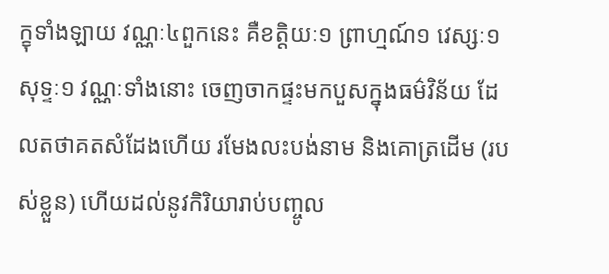ក្ខុទាំងឡាយ វណ្ណៈ៤ពួកនេះ គឺខត្តិយៈ១ ព្រាហ្មណ៍១ វេស្សៈ១ សុទ្ទៈ១ វណ្ណៈទាំងនោះ ចេញចាកផ្ទះមកបួសក្នុងធម៌វិន័យ ដែលតថាគតសំដែងហើយ រមែងលះបង់នាម និងគោត្រដើម (របស់ខ្លួន) ហើយដល់នូវកិរិយារាប់បញ្ចូល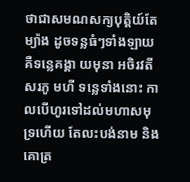ថាជាសមណសក្យបុត្តិយ៍តែម្យ៉ាង ដូចទន្លធំៗទាំងឡាយ គឺទន្លេគង្គា យមុនា អចិរវតី សរភូ មហី ទន្លេទាំងនោះ កាលបើហូរទៅដល់មហាសមុទ្រហើយ តែលះបង់នាម និងគោត្រ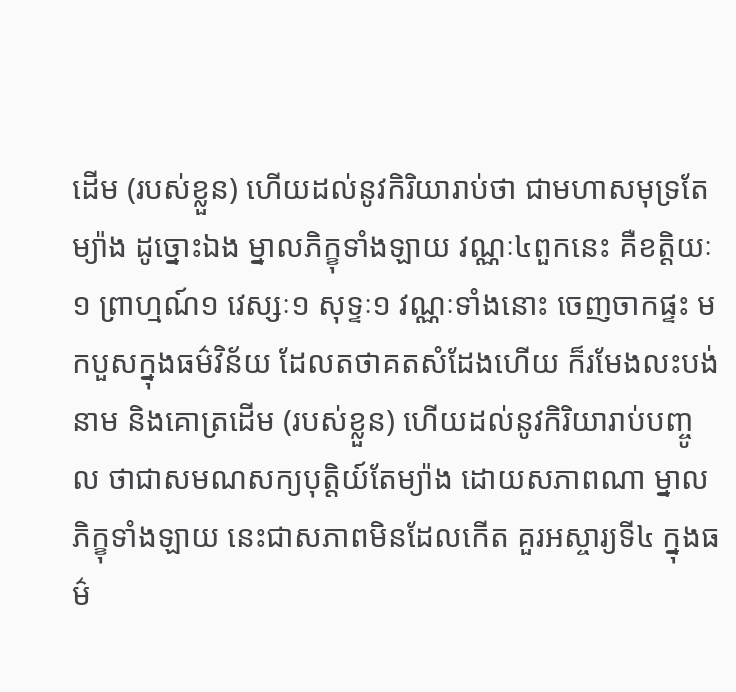ដើម (របស់ខ្លួន) ហើយដល់នូវកិរិយារាប់ថា ជាមហាសមុទ្រតែម្យ៉ាង ដូច្នោះឯង ម្នាលភិក្ខុទាំងឡាយ វណ្ណៈ៤ពួកនេះ គឺខត្តិយៈ១ ព្រាហ្មណ៍១ វេស្សៈ១ សុទ្ទៈ១ វណ្ណៈទាំងនោះ ចេញចាកផ្ទះ មកបួសក្នុងធម៌វិន័យ ដែលតថាគតសំដែងហើយ ក៏រមែងលះបង់នាម និងគោត្រដើម (របស់ខ្លួន) ហើយដល់នូវកិរិយារាប់បញ្ចូល ថាជាសមណសក្យបុត្តិយ៍តែម្យ៉ាង ដោយសភាពណា ម្នាលភិក្ខុទាំងឡាយ នេះជាសភាពមិនដែលកើត គួរអស្ចារ្យទី៤ ក្នុងធម៌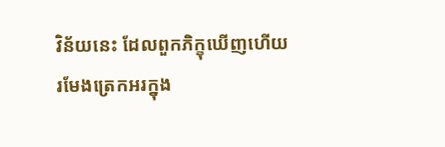វិន័យនេះ ដែលពួកភិក្ខុឃើញហើយ រមែងត្រេកអរក្នុង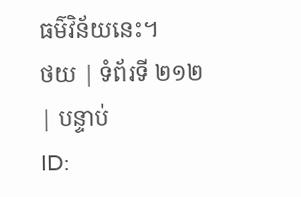ធម៌វិន័យនេះ។
ថយ | ទំព័រទី ២១២ | បន្ទាប់
ID: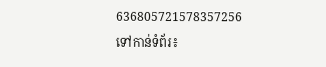636805721578357256
ទៅកាន់ទំព័រ៖